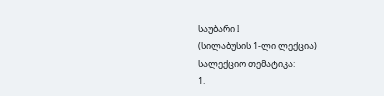საუბარი I
(სილაბუსის 1-ლი ლექცია)
სალექციო თემატიკა:
1.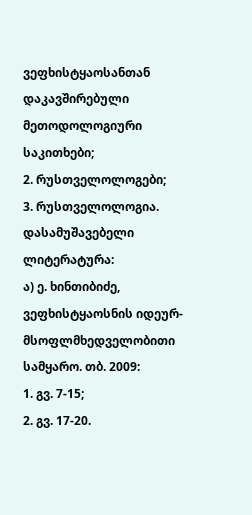ვეფხისტყაოსანთან დაკავშირებული მეთოდოლოგიური საკითხები;
2. რუსთველოლოგები;
3. რუსთველოლოგია.
დასამუშავებელი ლიტერატურა:
ა) ე. ხინთიბიძე, ვეფხისტყაოსნის იდეურ-მსოფლმხედველობითი სამყარო. თბ. 2009:
1. გვ. 7-15;
2. გვ. 17-20.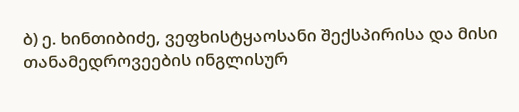ბ) ე. ხინთიბიძე, ვეფხისტყაოსანი შექსპირისა და მისი თანამედროვეების ინგლისურ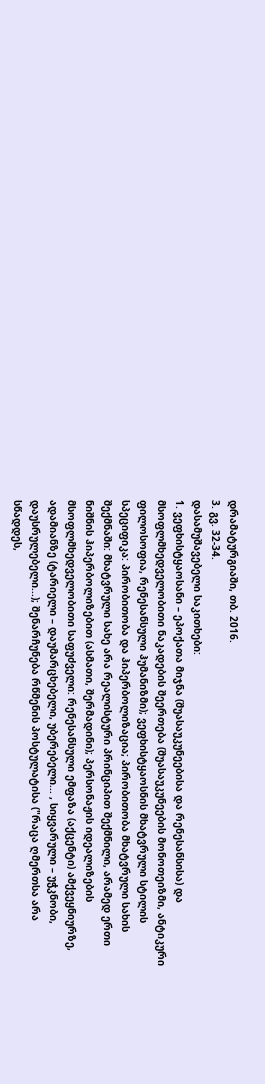დრამატურგიაში, თბ. 2016.
3. გვ. 32-34.
დასამუშავებელი საკითხები:
1. ვეფხისტყაოსანი – ეპოქათა მიჯნა (შუასაუკუნეებისა და რენესანსისა) და
მსოფლმხედველობითი ნაკადების შეერთება (შუასაუკუნეების მონოთეიზმი, ანტიკური
ფილოსოფია, რენესანსული ჰუმანიზმი); ვეფხისტყაოსნის მხატვრული სტილის
სპეციფიკა: პირობითობა და ჰიპერბოლიზაცია; პირობითობა მხატვრული სახის
შექმნაში: მხატვრული სახე არა რეალისტური პრინციპით შექმნილი, არამედ ერთი
ნიშნის ჰიპერბოლიზებით (ასმათი, შერმადინი); პერსონაჟის იდეალიზების
მსოფლმხედველობითი საფუძველი: რენესანსული ემფაზა (აქცენტი) ამქვეყნიურზე,
ადამიანზე (ტარიელი – დაუმარცხებელი, უბერებელი... , სიყვარული – უჭკნობი,
დაუსრულებელი...); შენარჩუნება რწმენის პოსტულატისა ("რაცა ღმერთსა არა
სწადდეს,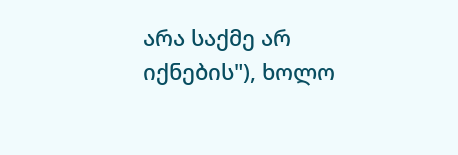არა საქმე არ იქნების"), ხოლო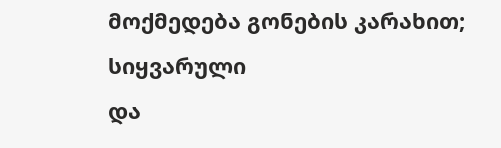მოქმედება გონების კარახით; სიყვარული
და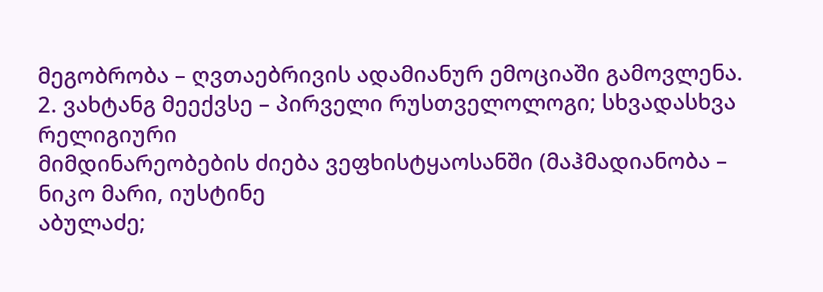მეგობრობა – ღვთაებრივის ადამიანურ ემოციაში გამოვლენა.
2. ვახტანგ მეექვსე – პირველი რუსთველოლოგი; სხვადასხვა რელიგიური
მიმდინარეობების ძიება ვეფხისტყაოსანში (მაჰმადიანობა – ნიკო მარი, იუსტინე
აბულაძე;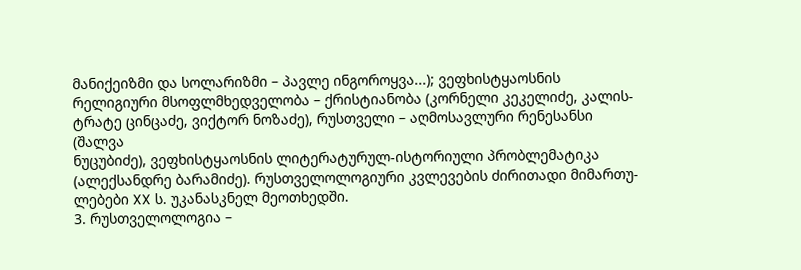მანიქეიზმი და სოლარიზმი – პავლე ინგოროყვა...); ვეფხისტყაოსნის
რელიგიური მსოფლმხედველობა – ქრისტიანობა (კორნელი კეკელიძე, კალის-
ტრატე ცინცაძე, ვიქტორ ნოზაძე), რუსთველი – აღმოსავლური რენესანსი (შალვა
ნუცუბიძე), ვეფხისტყაოსნის ლიტერატურულ-ისტორიული პრობლემატიკა
(ალექსანდრე ბარამიძე). რუსთველოლოგიური კვლევების ძირითადი მიმართუ-
ლებები XX ს. უკანასკნელ მეოთხედში.
3. რუსთველოლოგია –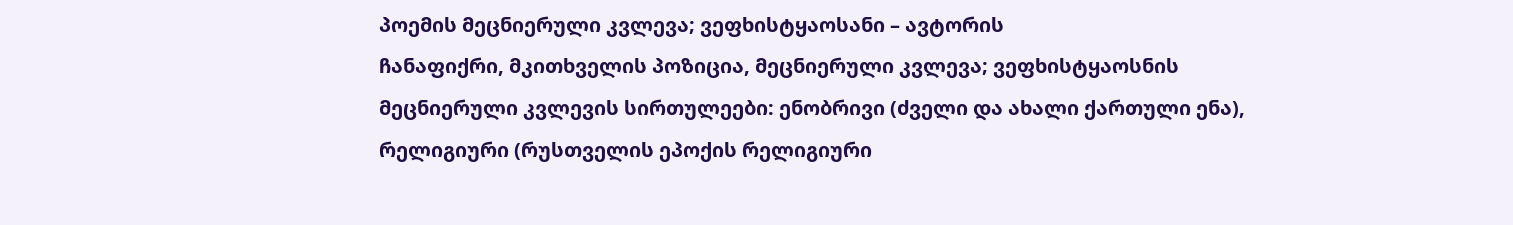პოემის მეცნიერული კვლევა; ვეფხისტყაოსანი – ავტორის
ჩანაფიქრი, მკითხველის პოზიცია, მეცნიერული კვლევა; ვეფხისტყაოსნის
მეცნიერული კვლევის სირთულეები: ენობრივი (ძველი და ახალი ქართული ენა),
რელიგიური (რუსთველის ეპოქის რელიგიური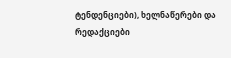ტენდენციები), ხელნაწერები და
რედაქციები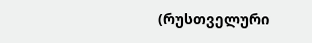(რუსთველური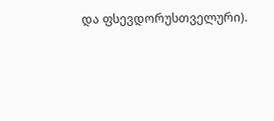და ფსევდორუსთველური).